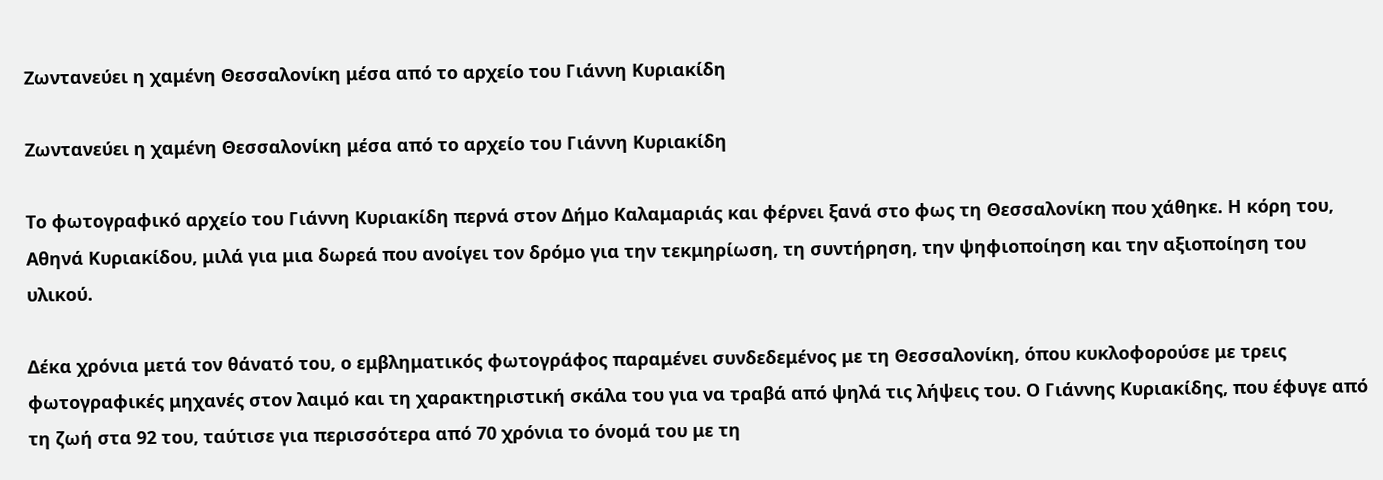Ζωντανεύει η χαμένη Θεσσαλονίκη μέσα από το αρχείο του Γιάννη Κυριακίδη

Ζωντανεύει η χαμένη Θεσσαλονίκη μέσα από το αρχείο του Γιάννη Κυριακίδη

Το φωτογραφικό αρχείο του Γιάννη Κυριακίδη περνά στον Δήμο Καλαμαριάς και φέρνει ξανά στο φως τη Θεσσαλονίκη που χάθηκε. Η κόρη του, Αθηνά Κυριακίδου, μιλά για μια δωρεά που ανοίγει τον δρόμο για την τεκμηρίωση, τη συντήρηση, την ψηφιοποίηση και την αξιοποίηση του υλικού.

Δέκα χρόνια μετά τον θάνατό του, ο εμβληματικός φωτογράφος παραμένει συνδεδεμένος με τη Θεσσαλονίκη, όπου κυκλοφορούσε με τρεις φωτογραφικές μηχανές στον λαιμό και τη χαρακτηριστική σκάλα του για να τραβά από ψηλά τις λήψεις του. Ο Γιάννης Κυριακίδης, που έφυγε από τη ζωή στα 92 του, ταύτισε για περισσότερα από 70 χρόνια το όνομά του με τη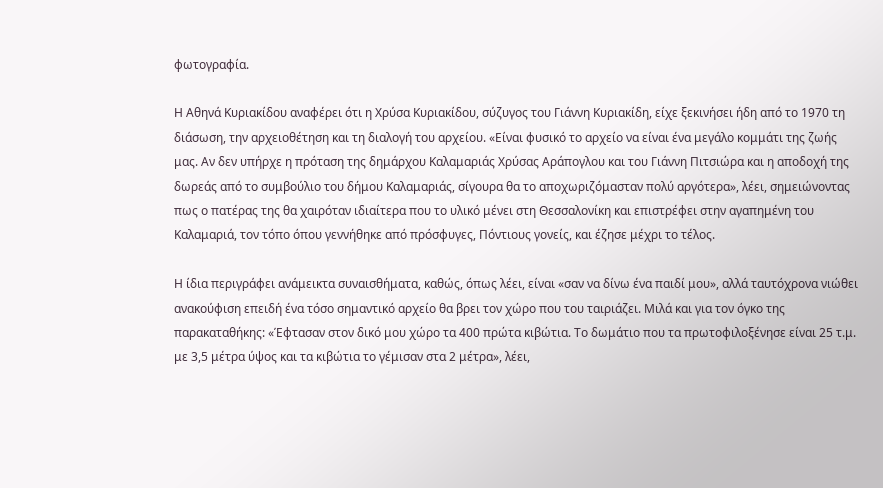φωτογραφία.

Η Αθηνά Κυριακίδου αναφέρει ότι η Χρύσα Κυριακίδου, σύζυγος του Γιάννη Κυριακίδη, είχε ξεκινήσει ήδη από το 1970 τη διάσωση, την αρχειοθέτηση και τη διαλογή του αρχείου. «Είναι φυσικό το αρχείο να είναι ένα μεγάλο κομμάτι της ζωής μας. Αν δεν υπήρχε η πρόταση της δημάρχου Καλαμαριάς Χρύσας Αράπογλου και του Γιάννη Πιτσιώρα και η αποδοχή της δωρεάς από το συμβούλιο του δήμου Καλαμαριάς, σίγουρα θα το αποχωριζόμασταν πολύ αργότερα», λέει, σημειώνοντας πως ο πατέρας της θα χαιρόταν ιδιαίτερα που το υλικό μένει στη Θεσσαλονίκη και επιστρέφει στην αγαπημένη του Καλαμαριά, τον τόπο όπου γεννήθηκε από πρόσφυγες, Πόντιους γονείς, και έζησε μέχρι το τέλος.

Η ίδια περιγράφει ανάμεικτα συναισθήματα, καθώς, όπως λέει, είναι «σαν να δίνω ένα παιδί μου», αλλά ταυτόχρονα νιώθει ανακούφιση επειδή ένα τόσο σημαντικό αρχείο θα βρει τον χώρο που του ταιριάζει. Μιλά και για τον όγκο της παρακαταθήκης: «Έφτασαν στον δικό μου χώρο τα 400 πρώτα κιβώτια. Το δωμάτιο που τα πρωτοφιλοξένησε είναι 25 τ.μ. με 3,5 μέτρα ύψος και τα κιβώτια το γέμισαν στα 2 μέτρα», λέει,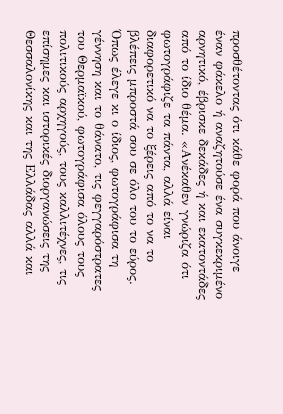προσθέτοντας ότι κάθε φορά που άνοιγε έναν φάκελο ή αναζητούσε ένα συγκεκριμένο αρνητικό, έβρισκε δεκάδες ή και εκατοντάδες από το ίδιο θέμα. «Ανέκαθεν γνώριζα ότι φωτογράφιζε τα πάντα, αλλά είναι διαφορετικό να το ξέρεις από το να το βλέπεις μπροστά σου σε όλο του το εύρος. Όπως έλεγε κι ο ίδιος, φωτογράφισα τη γέννηση και το θάνατο, τις φεγγαρόστρατες του Θερμαϊκού, φωτογράφισα όλους τους πολιτικούς αρχηγούς, τους καλλιτέχνες, τις επίσημες και ιστορικές διοργανώσεις της Θεσσαλονίκης και της Ελλάδας αλλά και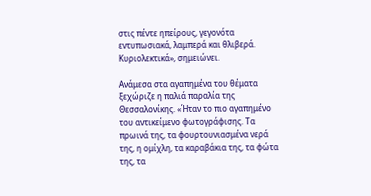στις πέντε ηπείρους, γεγονότα εντυπωσιακά, λαμπερά και θλιβερά. Κυριολεκτικά», σημειώνει.

Ανάμεσα στα αγαπημένα του θέματα ξεχώριζε η παλιά παραλία της Θεσσαλονίκης. «Ήταν το πιο αγαπημένο του αντικείμενο φωτογράφισης. Τα πρωινά της, τα φουρτουνιασμένα νερά της, η ομίχλη, τα καραβάκια της, τα φώτα της, τα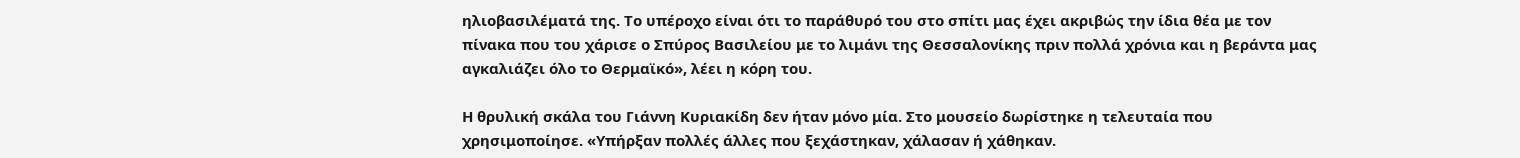ηλιοβασιλέματά της. Το υπέροχο είναι ότι το παράθυρό του στο σπίτι μας έχει ακριβώς την ίδια θέα με τον πίνακα που του χάρισε ο Σπύρος Βασιλείου με το λιμάνι της Θεσσαλονίκης πριν πολλά χρόνια και η βεράντα μας αγκαλιάζει όλο το Θερμαϊκό», λέει η κόρη του.

Η θρυλική σκάλα του Γιάννη Κυριακίδη δεν ήταν μόνο μία. Στο μουσείο δωρίστηκε η τελευταία που χρησιμοποίησε. «Υπήρξαν πολλές άλλες που ξεχάστηκαν, χάλασαν ή χάθηκαν.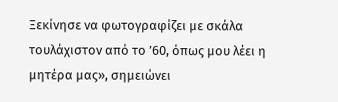Ξεκίνησε να φωτογραφίζει με σκάλα τουλάχιστον από το ’60, όπως μου λέει η μητέρα μας», σημειώνει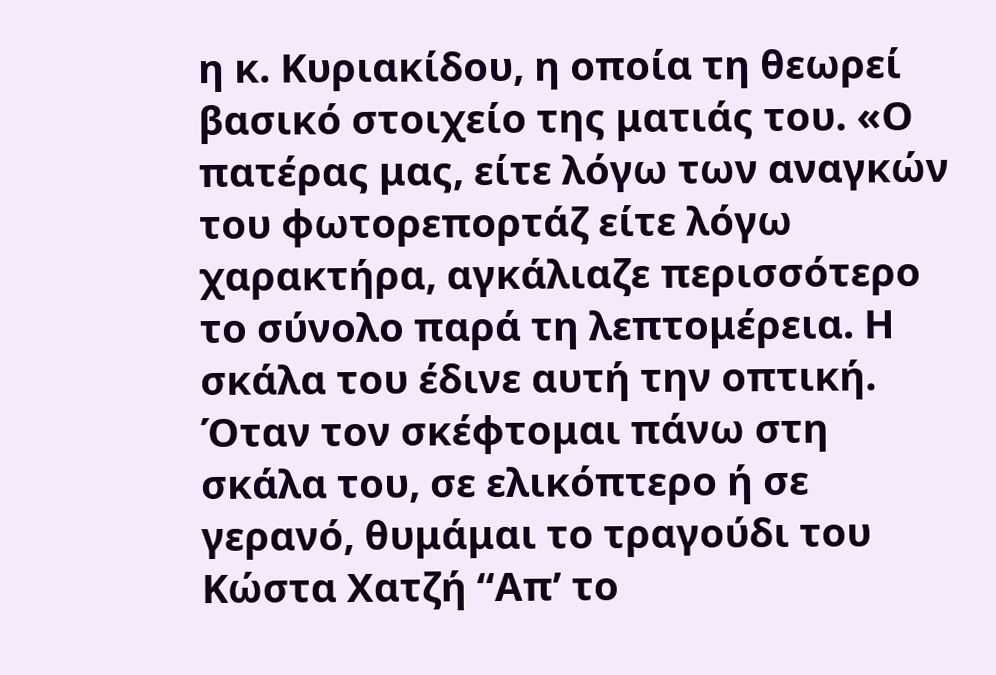η κ. Κυριακίδου, η οποία τη θεωρεί βασικό στοιχείο της ματιάς του. «Ο πατέρας μας, είτε λόγω των αναγκών του φωτορεπορτάζ είτε λόγω χαρακτήρα, αγκάλιαζε περισσότερο το σύνολο παρά τη λεπτομέρεια. Η σκάλα του έδινε αυτή την οπτική. Όταν τον σκέφτομαι πάνω στη σκάλα του, σε ελικόπτερο ή σε γερανό, θυμάμαι το τραγούδι του Κώστα Χατζή “Απ’ το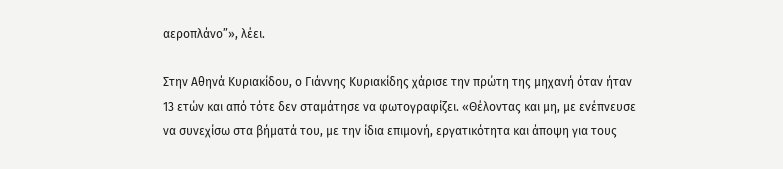αεροπλάνο”», λέει.

Στην Αθηνά Κυριακίδου, ο Γιάννης Κυριακίδης χάρισε την πρώτη της μηχανή όταν ήταν 13 ετών και από τότε δεν σταμάτησε να φωτογραφίζει. «Θέλοντας και μη, με ενέπνευσε να συνεχίσω στα βήματά του, με την ίδια επιμονή, εργατικότητα και άποψη για τους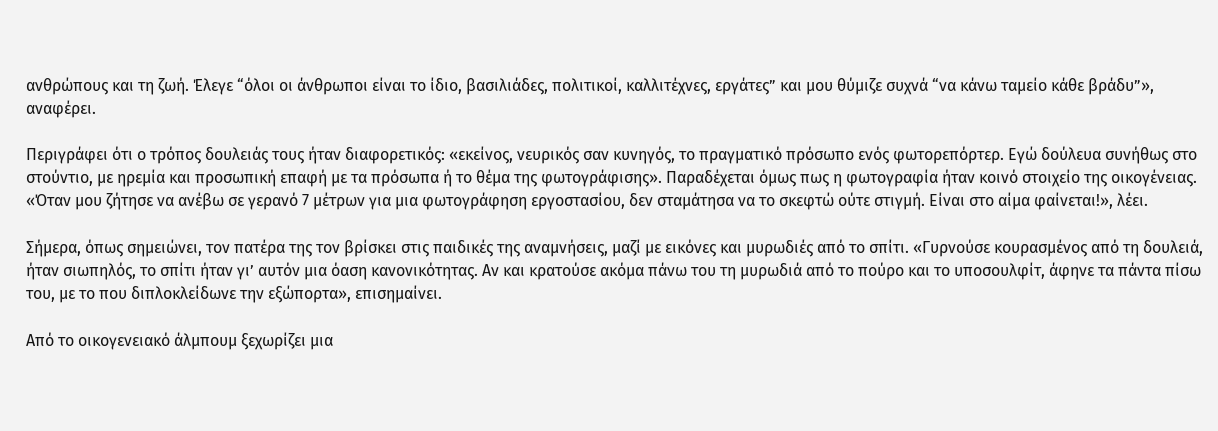ανθρώπους και τη ζωή. Έλεγε “όλοι οι άνθρωποι είναι το ίδιο, βασιλιάδες, πολιτικοί, καλλιτέχνες, εργάτες” και μου θύμιζε συχνά “να κάνω ταμείο κάθε βράδυ”», αναφέρει.

Περιγράφει ότι ο τρόπος δουλειάς τους ήταν διαφορετικός: «εκείνος, νευρικός σαν κυνηγός, το πραγματικό πρόσωπο ενός φωτορεπόρτερ. Εγώ δούλευα συνήθως στο στούντιο, με ηρεμία και προσωπική επαφή με τα πρόσωπα ή το θέμα της φωτογράφισης». Παραδέχεται όμως πως η φωτογραφία ήταν κοινό στοιχείο της οικογένειας. «Όταν μου ζήτησε να ανέβω σε γερανό 7 μέτρων για μια φωτογράφηση εργοστασίου, δεν σταμάτησα να το σκεφτώ ούτε στιγμή. Είναι στο αίμα φαίνεται!», λέει.

Σήμερα, όπως σημειώνει, τον πατέρα της τον βρίσκει στις παιδικές της αναμνήσεις, μαζί με εικόνες και μυρωδιές από το σπίτι. «Γυρνούσε κουρασμένος από τη δουλειά, ήταν σιωπηλός, το σπίτι ήταν γι’ αυτόν μια όαση κανονικότητας. Αν και κρατούσε ακόμα πάνω του τη μυρωδιά από το πούρο και το υποσουλφίτ, άφηνε τα πάντα πίσω του, με το που διπλοκλείδωνε την εξώπορτα», επισημαίνει.

Από το οικογενειακό άλμπουμ ξεχωρίζει μια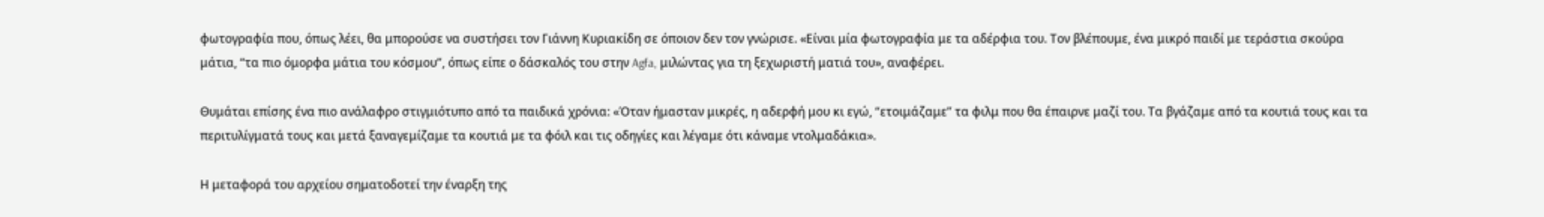φωτογραφία που, όπως λέει, θα μπορούσε να συστήσει τον Γιάννη Κυριακίδη σε όποιον δεν τον γνώρισε. «Είναι μία φωτογραφία με τα αδέρφια του. Τον βλέπουμε, ένα μικρό παιδί με τεράστια σκούρα μάτια, “τα πιο όμορφα μάτια του κόσμου”, όπως είπε ο δάσκαλός του στην Agfa, μιλώντας για τη ξεχωριστή ματιά του», αναφέρει.

Θυμάται επίσης ένα πιο ανάλαφρο στιγμιότυπο από τα παιδικά χρόνια: «Όταν ήμασταν μικρές, η αδερφή μου κι εγώ, “ετοιμάζαμε” τα φιλμ που θα έπαιρνε μαζί του. Τα βγάζαμε από τα κουτιά τους και τα περιτυλίγματά τους και μετά ξαναγεμίζαμε τα κουτιά με τα φόιλ και τις οδηγίες και λέγαμε ότι κάναμε ντολμαδάκια».

Η μεταφορά του αρχείου σηματοδοτεί την έναρξη της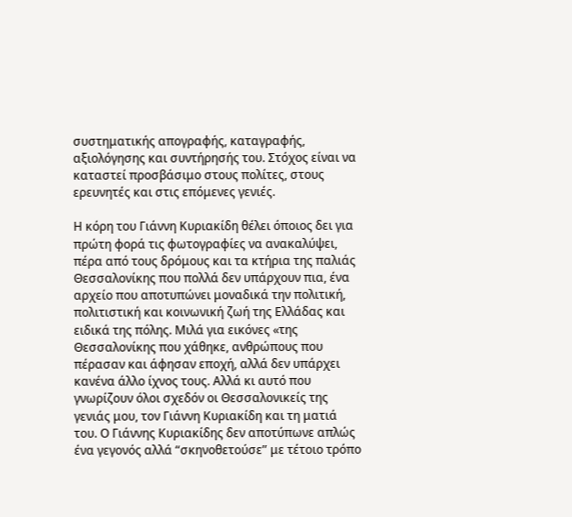συστηματικής απογραφής, καταγραφής, αξιολόγησης και συντήρησής του. Στόχος είναι να καταστεί προσβάσιμο στους πολίτες, στους ερευνητές και στις επόμενες γενιές.

Η κόρη του Γιάννη Κυριακίδη θέλει όποιος δει για πρώτη φορά τις φωτογραφίες να ανακαλύψει, πέρα από τους δρόμους και τα κτήρια της παλιάς Θεσσαλονίκης που πολλά δεν υπάρχουν πια, ένα αρχείο που αποτυπώνει μοναδικά την πολιτική, πολιτιστική και κοινωνική ζωή της Ελλάδας και ειδικά της πόλης. Μιλά για εικόνες «της Θεσσαλονίκης που χάθηκε, ανθρώπους που πέρασαν και άφησαν εποχή, αλλά δεν υπάρχει κανένα άλλο ίχνος τους. Αλλά κι αυτό που γνωρίζουν όλοι σχεδόν οι Θεσσαλονικείς της γενιάς μου, τον Γιάννη Κυριακίδη και τη ματιά του. Ο Γιάννης Κυριακίδης δεν αποτύπωνε απλώς ένα γεγονός αλλά “σκηνοθετούσε” με τέτοιο τρόπο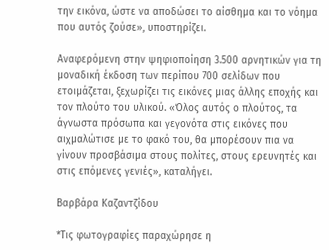την εικόνα, ώστε να αποδώσει το αίσθημα και το νόημα που αυτός ζούσε», υποστηρίζει.

Αναφερόμενη στην ψηφιοποίηση 3.500 αρνητικών για τη μοναδική έκδοση των περίπου 700 σελίδων που ετοιμάζεται, ξεχωρίζει τις εικόνες μιας άλλης εποχής και τον πλούτο του υλικού. «Όλος αυτός ο πλούτος, τα άγνωστα πρόσωπα και γεγονότα στις εικόνες που αιχμαλώτισε με το φακό του, θα μπορέσουν πια να γίνουν προσβάσιμα στους πολίτες, στους ερευνητές και στις επόμενες γενιές», καταλήγει.

Βαρβάρα Καζαντζίδου

*Τις φωτογραφίες παραχώρησε η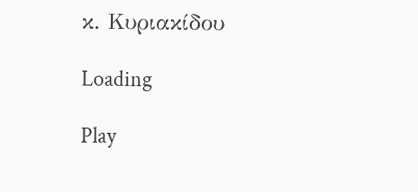κ. Κυριακίδου

Loading

Play